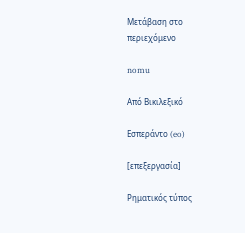Μετάβαση στο περιεχόμενο

nomu

Από Βικιλεξικό

Εσπεράντο (eo)

[επεξεργασία]

Ρηματικός τύπος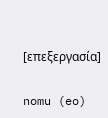[επεξεργασία]

nomu (eo)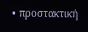• προστακτική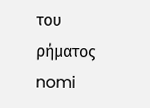του ρήματος nomi